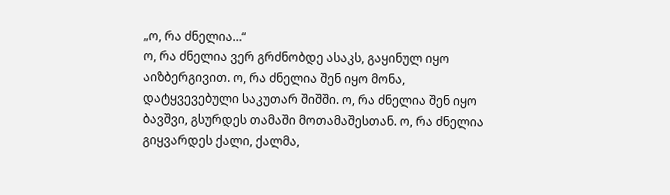„ო, რა ძნელია…“
ო, რა ძნელია ვერ გრძნობდე ასაკს, გაყინულ იყო აიზბერგივით. ო, რა ძნელია შენ იყო მონა, დატყვევებული საკუთარ შიშში. ო, რა ძნელია შენ იყო ბავშვი, გსურდეს თამაში მოთამაშესთან. ო, რა ძნელია გიყვარდეს ქალი, ქალმა,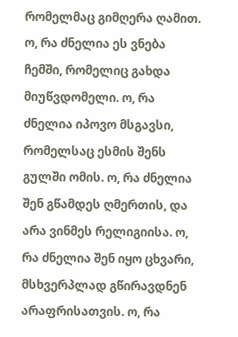რომელმაც გიმღერა ღამით. ო, რა ძნელია ეს ვნება ჩემში, რომელიც გახდა მიუწვდომელი. ო, რა ძნელია იპოვო მსგავსი, რომელსაც ესმის შენს გულში ომის. ო, რა ძნელია შენ გწამდეს ღმერთის, და არა ვინმეს რელიგიისა. ო, რა ძნელია შენ იყო ცხვარი, მსხვერპლად გწირავდნენ არაფრისათვის. ო, რა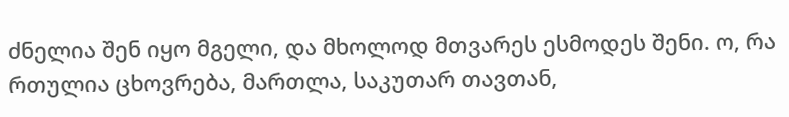ძნელია შენ იყო მგელი, და მხოლოდ მთვარეს ესმოდეს შენი. ო, რა რთულია ცხოვრება, მართლა, საკუთარ თავთან,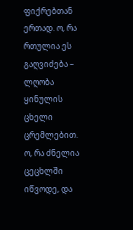ფიქრებთან ერთად. ო, რა რთულია ეს გაღვიძება – ლღობა ყინულის ცხელი ცრემლებით. ო, რა ძნელია ცეცხლში იწვოდე, და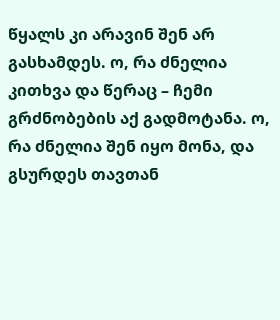წყალს კი არავინ შენ არ გასხამდეს. ო, რა ძნელია კითხვა და წერაც – ჩემი გრძნობების აქ გადმოტანა. ო, რა ძნელია შენ იყო მონა, და გსურდეს თავთან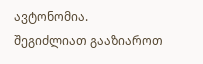ავტონომია.
შეგიძლიათ გააზიაროთ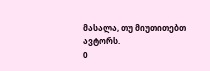მასალა, თუ მიუთითებთ ავტორს.
0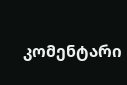კომენტარი